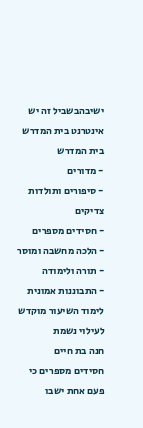ישיבהבשביל זה יש אינטרנט בית המדרש
בית המדרש
- מדורים
- סיפורים ותולדות צדיקים
- חסידים מספרים
- הלכה מחשבה ומוסר
- תורה ולימודה
- התבוננות אמונית
לימוד השיעור מוקדש לעילוי נשמת
חנה בת חיים
חסידים מספרים כי פעם אחת ישבו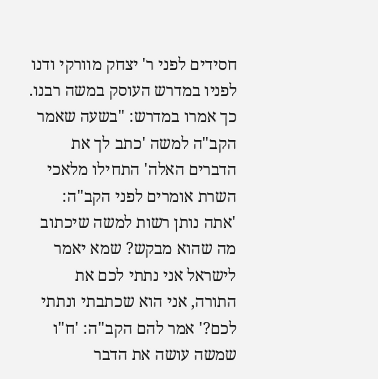חסידים לפני ר' יצחק מוורקי ודנו לפניו במדרש העוסק במשה רבנו. כך אמרו במדרש: "בשעה שאמר הקב"ה למשה 'כתב לך את הדברים האלה' התחילו מלאכי השרת אומרים לפני הקב"ה: 'אתה נותן רשות למשה שיכתוב מה שהוא מבקש? שמא יאמר לישראל אני נתתי לכם את התורה, אני הוא שכתבתי ונתתי לכם?' אמר להם הקב"ה: 'ח"ו שמשה עושה את הדבר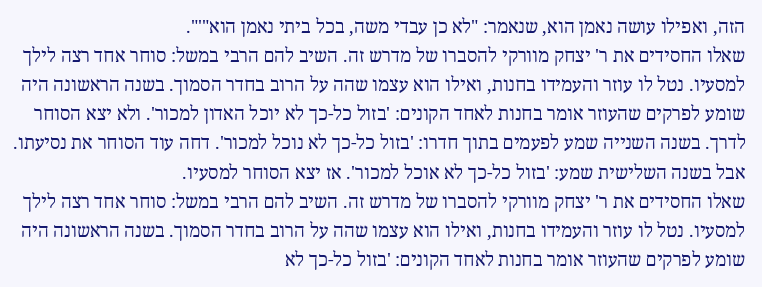הזה, ואפילו עושה נאמן הוא, שנאמר: "לא כן עבדי משה, בכל ביתי נאמן הוא"'".
שאלו החסידים את ר' יצחק מוורקי להסברו של מדרש זה. השיב להם הרבי במשל: סוחר אחד רצה לילך למסעיו. נטל לו עוזר והעמידו בחנות, ואילו הוא עצמו שהה על הרוב בחדר הסמוך. בשנה הראשונה היה שומע לפרקים שהעוזר אומר בחנות לאחד הקונים: 'בזול כל-כך לא יוכל האדון למכור'. ולא יצא הסוחר לדרך. בשנה השנייה שמע לפעמים בתוך חדרו: 'בזול כל-כך לא נוכל למכור'. דחה עוד הסוחר את נסיעתו. אבל בשנה השלישית שמע: 'בזול כל-כך לא אוכל למכור'. אז יצא הסוחר למסעיו.
שאלו החסידים את ר' יצחק מוורקי להסברו של מדרש זה. השיב להם הרבי במשל: סוחר אחד רצה לילך למסעיו. נטל לו עוזר והעמידו בחנות, ואילו הוא עצמו שהה על הרוב בחדר הסמוך. בשנה הראשונה היה שומע לפרקים שהעוזר אומר בחנות לאחד הקונים: 'בזול כל-כך לא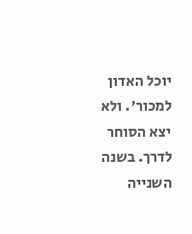יוכל האדון למכור'. ולא יצא הסוחר לדרך. בשנה השנייה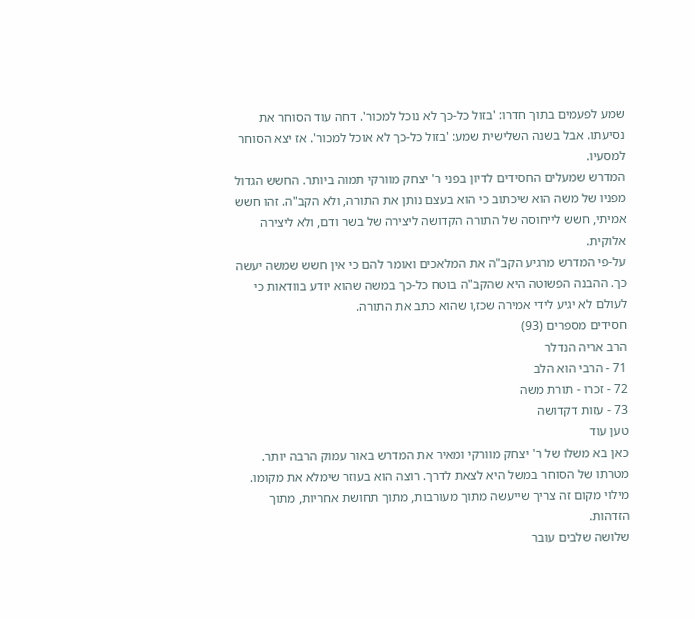שמע לפעמים בתוך חדרו: 'בזול כל-כך לא נוכל למכור'. דחה עוד הסוחר את נסיעתו. אבל בשנה השלישית שמע: 'בזול כל-כך לא אוכל למכור'. אז יצא הסוחר למסעיו.
המדרש שמעלים החסידים לדיון בפני ר' יצחק מוורקי תמוה ביותר. החשש הגדול מפניו של משה הוא שיכתוב כי הוא בעצם נותן את התורה, ולא הקב"ה. זהו חשש אמיתי, חשש לייחוסה של התורה הקדושה ליצירה של בשר ודם, ולא ליצירה אלוקית.
על-פי המדרש מרגיע הקב"ה את המלאכים ואומר להם כי אין חשש שמשה יעשה כך. ההבנה הפשוטה היא שהקב"ה בוטח כל-כך במשה שהוא יודע בוודאות כי לעולם לא יגיע לידי אמירה שכז,ו שהוא כתב את התורה.
חסידים מספרים (93)
הרב אריה הנדלר
71 - הרבי הוא הלב
72 - זכרו - תורת משה
73 - עזות דקדושה
טען עוד
כאן בא משלו של ר' יצחק מוורקי ומאיר את המדרש באור עמוק הרבה יותר. מטרתו של הסוחר במשל היא לצאת לדרך. רוצה הוא בעוזר שימלא את מקומו. מילוי מקום זה צריך שייעשה מתוך מעורבות, מתוך תחושת אחריות, מתוך הזדהות.
שלושה שלבים עובר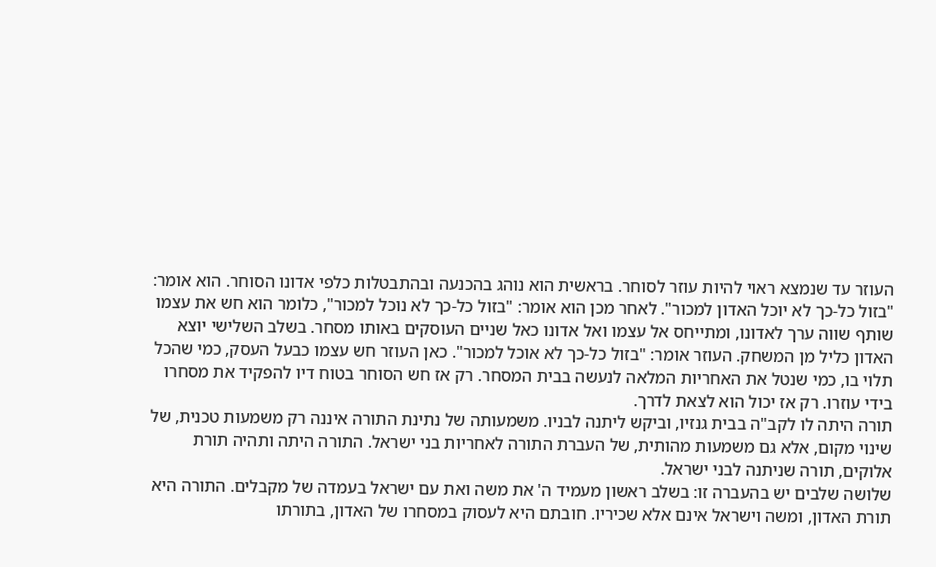העוזר עד שנמצא ראוי להיות עוזר לסוחר. בראשית הוא נוהג בהכנעה ובהתבטלות כלפי אדונו הסוחר. הוא אומר: "בזול כל-כך לא יוכל האדון למכור". לאחר מכן הוא אומר: "בזול כל-כך לא נוכל למכור", כלומר הוא חש את עצמו שותף שווה ערך לאדונו, ומתייחס אל עצמו ואל אדונו כאל שניים העוסקים באותו מסחר. בשלב השלישי יוצא האדון כליל מן המשחק. העוזר אומר: "בזול כל-כך לא אוכל למכור". כאן העוזר חש עצמו כבעל העסק, כמי שהכל תלוי בו, כמי שנטל את האחריות המלאה לנעשה בבית המסחר. רק אז חש הסוחר בטוח דיו להפקיד את מסחרו בידי עוזרו. רק אז יכול הוא לצאת לדרך.
תורה היתה לו לקב"ה בבית גנזיו, וביקש ליתנה לבניו. משמעותה של נתינת התורה איננה רק משמעות טכנית, של שינוי מקום, אלא גם משמעות מהותית, של העברת התורה לאחריות בני ישראל. התורה היתה ותהיה תורת אלוקים, תורה שניתנה לבני ישראל.
שלושה שלבים יש בהעברה זו: בשלב ראשון מעמיד ה' את משה ואת עם ישראל בעמדה של מקבלים. התורה היא תורת האדון, ומשה וישראל אינם אלא שכיריו. חובתם היא לעסוק במסחרו של האדון, בתורתו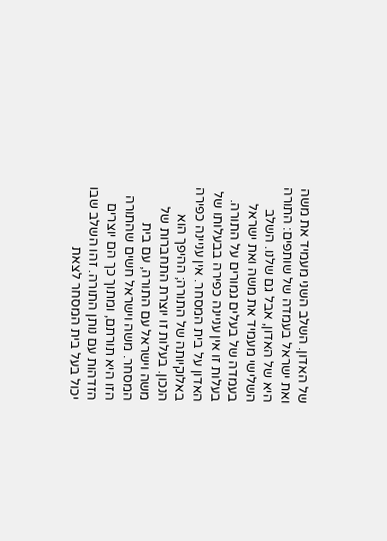של האדון. השלב השני מעמיד את משה ואת ישראל בעמדה של שותפים: התורה היא של האדון, אבל גם שלנו. השלב השלישי מעמיד את משה ואת ישראל בעמדה של בעלים גמורים על התורה.
בעלות זו אין עניינה כפירה בבעלותו של האדון על בית המסחר. אין עניינה כפירה באלוקיותה של התורה; ההיפך הוא הנכון. בעלות זו יוצרת התחברות של משה וישראל עם התורה, עם בית המסחר. משה וישראל חשים שהתורה הזו היא תורתם, ומתוך כך הם יוצרים הזדהות עם נותן התורה. זהו השלב שבו יכול בעל בית המסחר לצאת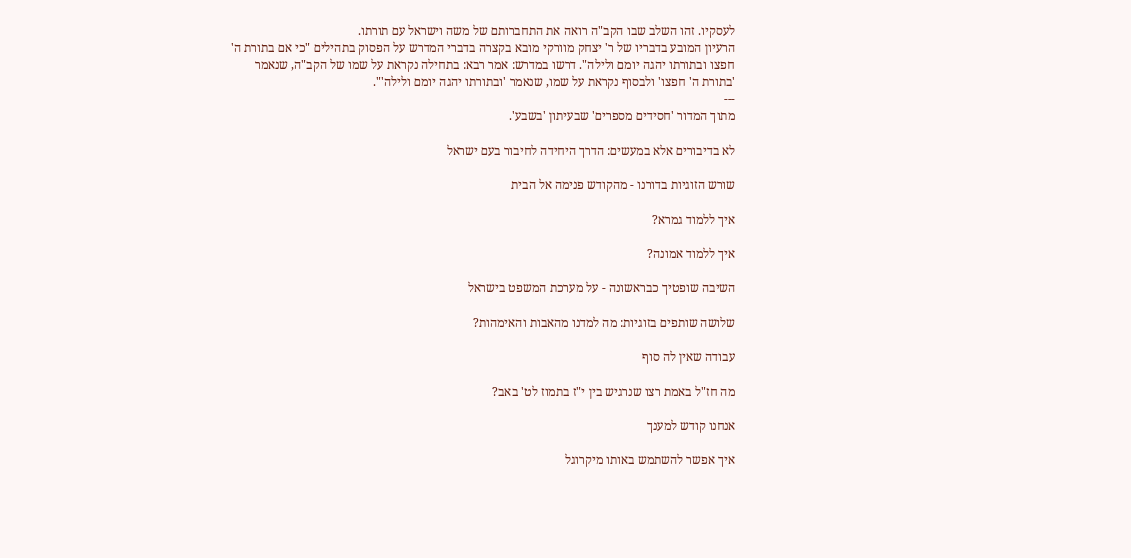לעסקיו. זהו השלב שבו הקב"ה רואה את התחברותם של משה וישראל עם תורתו.
הרעיון המובע בדבריו של ר' יצחק מוורקי מובא בקצרה בדברי המדרש על הפסוק בתהילים "כי אם בתורת ה' חפצו ובתורתו יהגה יומם ולילה". דרשו במדרש: אמר רבא: בתחילה נקראת על שמו של הקב"ה, שנאמר 'בתורת ה' חפצו' ולבסוף נקראת על שמו, שנאמר 'ובתורתו יהגה יומם ולילה'".
---
מתוך המדור 'חסידים מספרים' שבעיתון 'בשבע'.

לא בדיבורים אלא במעשים: הדרך היחידה לחיבור בעם ישראל

שורש הזוגיות בדורנו - מהקודש פנימה אל הבית

איך ללמוד גמרא?

איך ללמוד אמונה?

השיבה שופטיך כבראשונה - על מערכת המשפט בישראל

שלושה שותפים בזוגיות: מה למדנו מהאבות והאימהות?

עבודה שאין לה סוף

מה חז"ל באמת רצו שנרגיש בין י"ז בתמוז לט' באב?

אנחנו קודש למענך

איך אפשר להשתמש באותו מיקרוגל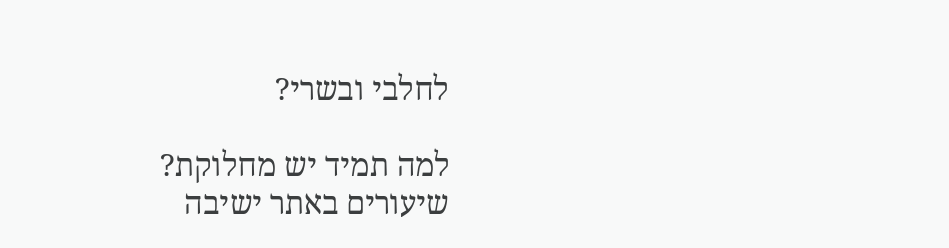לחלבי ובשרי?

למה תמיד יש מחלוקת?
שיעורים באתר ישיבה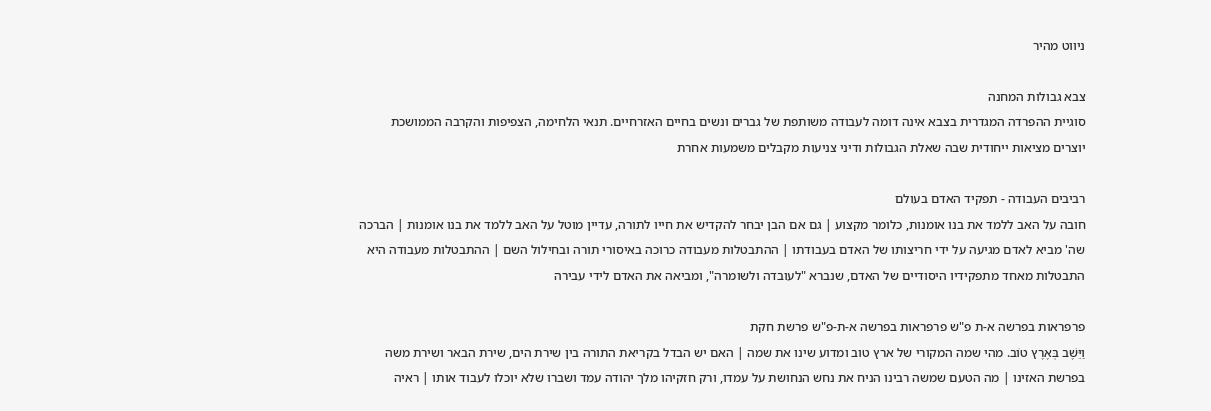ניווט מהיר

צבא גבולות המחנה
סוגיית ההפרדה המגדרית בצבא אינה דומה לעבודה משותפת של גברים ונשים בחיים האזרחיים. תנאי הלחימה, הצפיפות והקרבה הממושכת יוצרים מציאות ייחודית שבה שאלת הגבולות ודיני צניעות מקבלים משמעות אחרת

רביבים העבודה - תפקיד האדם בעולם
חובה על האב ללמד את בנו אומנות, כלומר מקצוע | גם אם הבן יבחר להקדיש את חייו לתורה, עדיין מוטל על האב ללמד את בנו אומנות | הברכה שה' מביא לאדם מגיעה על ידי חריצותו של האדם בעבודתו | ההתבטלות מעבודה כרוכה באיסורי תורה ובחילול השם | ההתבטלות מעבודה היא התבטלות מאחד מתפקידיו היסודיים של האדם, שנברא "לעובדה ולשומרה", ומביאה את האדם לידי עבירה

פרפראות בפרשה א-ת פ"ש פרפראות בפרשה א-ת-פ"ש פרשת חקת
וַיֵּשֶׁב בְּאֶרֶץ טוֹב. מהי שמה המקורי של ארץ טוב ומדוע שינו את שמה | האם יש הבדל בקריאת התורה בין שירת הים, שירת הבאר ושירת משה בפרשת האזינו | מה הטעם שמשה רבינו הניח את נחש הנחושת על עמדו, ורק חזקיהו מלך יהודה עמד ושברו שלא יוכלו לעבוד אותו | ראיה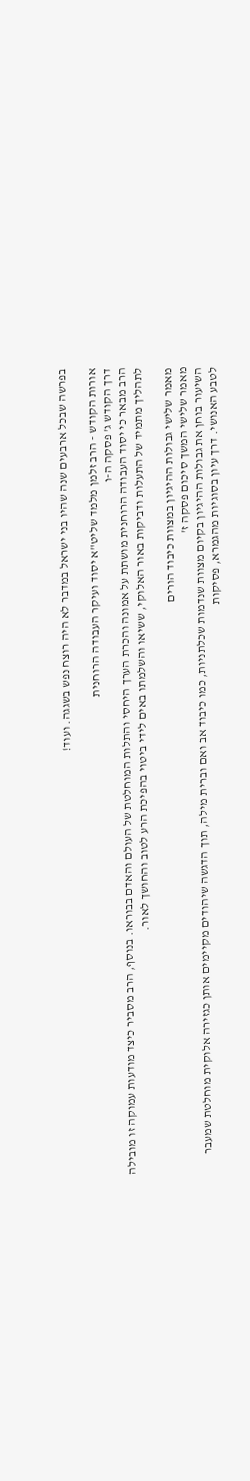בפרשה שבכל ארבעים שנה שהיו בני ישראל במדבר לא היה רוצח נפש בשגגה. ועוד!

אורות הקודש - הרב זלמן מלמד שליט"א יסוד ועיקר העבודה הרוחנית
דרך הקודש ג' פסקה ה-ו
הרב מבאר כי יסוד העבודה הרוחנית מושתת על אמונה והכרת הערך היחסי והתלות המוחלטת של העולם והאדם בבוראו. בנוסף, הרב מסביר כיצד מודעות עמוקה זו מובילה לתהליך מתמיד של התעלות ודביקות באור האלוקי, ששיאו והשלמתו באים לידי ביטוי בהפיכת הרע לטוב והחושך לאור.

מאמר שלישי גבולות ההיגיון במצוות כיבוד הורים
מאמר שלישי המשך סיכום פסקה ז'
השיעור בוחן את גבולות ההיגיון בקיום מצוות שנדמות שכלתניות, כמו כיבוד אב ואם וברית מילה, תוך הדגשה שיהודים מקיימים אותן כגזירה אלוקית מוחלטת שמעבר לטבע האנושי. דרך עיון בסוגיות מהגמרא, פסיקות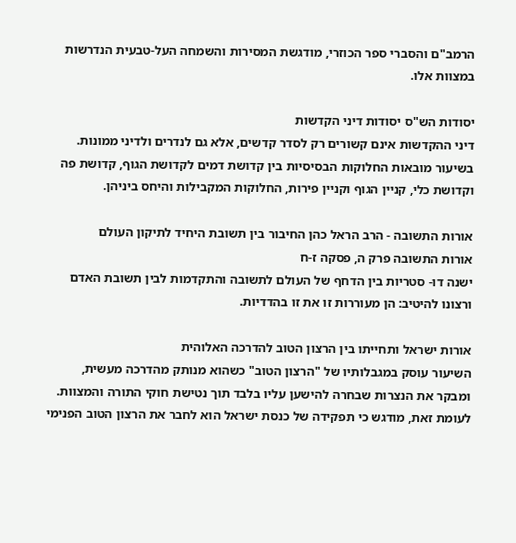הרמב"ם והסברי ספר הכוזרי, מודגשת המסירות והשמחה העל-טבעית הנדרשות במצוות אלו.

יסודות הש"ס יסודות דיני הקדשות
דיני ההקדשות אינם קשורים רק לסדר קדשים, אלא גם לנדרים ולדיני ממונות. בשיעור מובאות החלוקות הבסיסיות בין קדושת דמים לקדושת הגוף, קדושת פה וקדושת כלי, קניין הגוף וקניין פירות, החלוקות המקבילות והיחס ביניהן.

אורות התשובה - הרב הראל כהן החיבור בין תשובת היחיד לתיקון העולם
אורות התשובה פרק ה, פסקה ז-ח
ישנה דו- סטריות בין הדחף של העולם לתשובה והתקדמות לבין תשובת האדם ורצונו להיטיב: הן מעוררות זו את זו בהדדיות.

אורות ישראל ותחייתו בין הרצון הטוב להדרכה האלוהית
השיעור עוסק במגבלותיו של "הרצון הטוב" כשהוא מנותק מהדרכה מעשית, ומבקר את הנצרות שבחרה להישען עליו בלבד תוך נטישת חוקי התורה והמצוות. לעומת זאת, מודגש כי תפקידה של כנסת ישראל הוא לחבר את הרצון הטוב הפנימי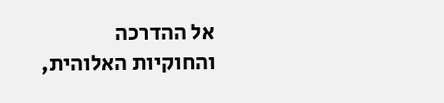אל ההדרכה והחוקיות האלוהית,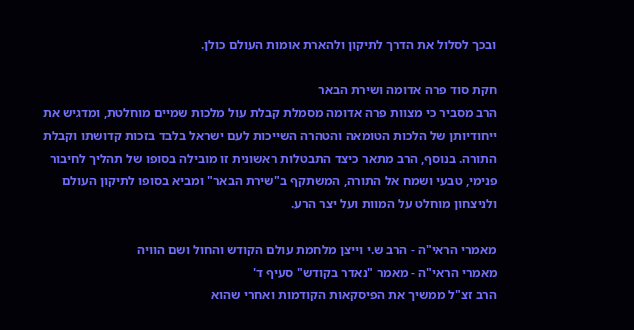ובכך לסלול את הדרך לתיקון ולהארת אומות העולם כולן.

חקת סוד פרה אדומה ושירת הבאר
הרב מסביר כי מצוות פרה אדומה מסמלת קבלת עול מלכות שמיים מוחלטת, ומדגיש את ייחודיותן של הלכות הטומאה והטהרה השייכות לעם ישראל בלבד בזכות קדושתו וקבלת התורה. בנוסף, הרב מתאר כיצד התבטלות ראשונית זו מובילה בסופו של תהליך לחיבור פנימי, טבעי ושמח אל התורה, המשתקף ב"שירת הבאר" ומביא בסופו לתיקון העולם ולניצחון מוחלט על המוות ועל יצר הרע.

מאמרי הראי"ה - הרב ש.י וייצן מלחמת עולם הקודש והחול ושם הוויה
מאמרי הראי"ה - מאמר "נאדר בקודש" סעיף ד'
הרב זצ"ל ממשיך את הפיסקאות הקודמות ואחרי שהוא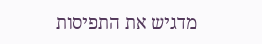מדגיש את התפיסות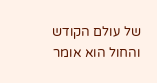של עולם הקודש והחול הוא אומר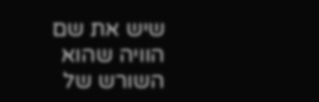שיש את שם הוויה שהוא השורש של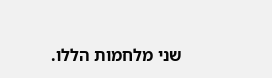שני מלחמות הללו.